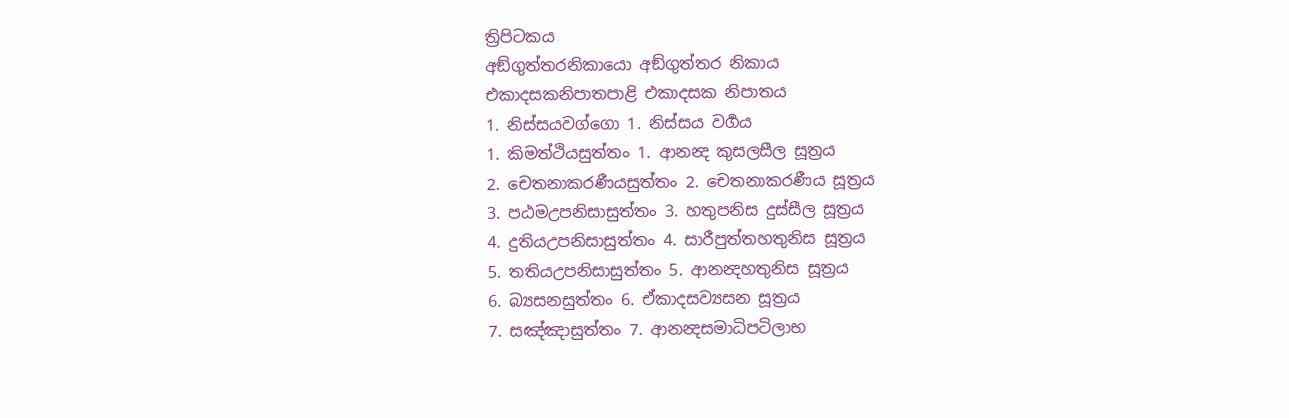ත්‍රිපිටකය
අඞ්ගුත්තරනිකායො අඞ්ගුත්තර නිකාය
එකාදසකනිපාතපාළි එකාදසක නිපාතය
1. නිස්සයවග්ගො 1. නිස්සය වර්‍ගය
1. කිමත්ථියසුත්තං 1. ආනන්‍ද කුසලසීල සූත්‍රය
2. චෙතනාකරණීයසුත්තං 2. චෙතනාකරණීය සූත්‍රය
3. පඨමඋපනිසාසුත්තං 3. හතුපනිස දුස්සීල සූත්‍රය
4. දුතියඋපනිසාසුත්තං 4. සාරීපුත්තහතුනිස සූත්‍රය
5. තතියඋපනිසාසුත්තං 5. ආනන්‍දහතුනිස සූත්‍රය
6. බ්‍යසනසුත්තං 6. ඒකාදසව්‍යසන සූත්‍රය
7. සඤ්ඤාසුත්තං 7. ආනන්‍දසමාධිපටිලාභ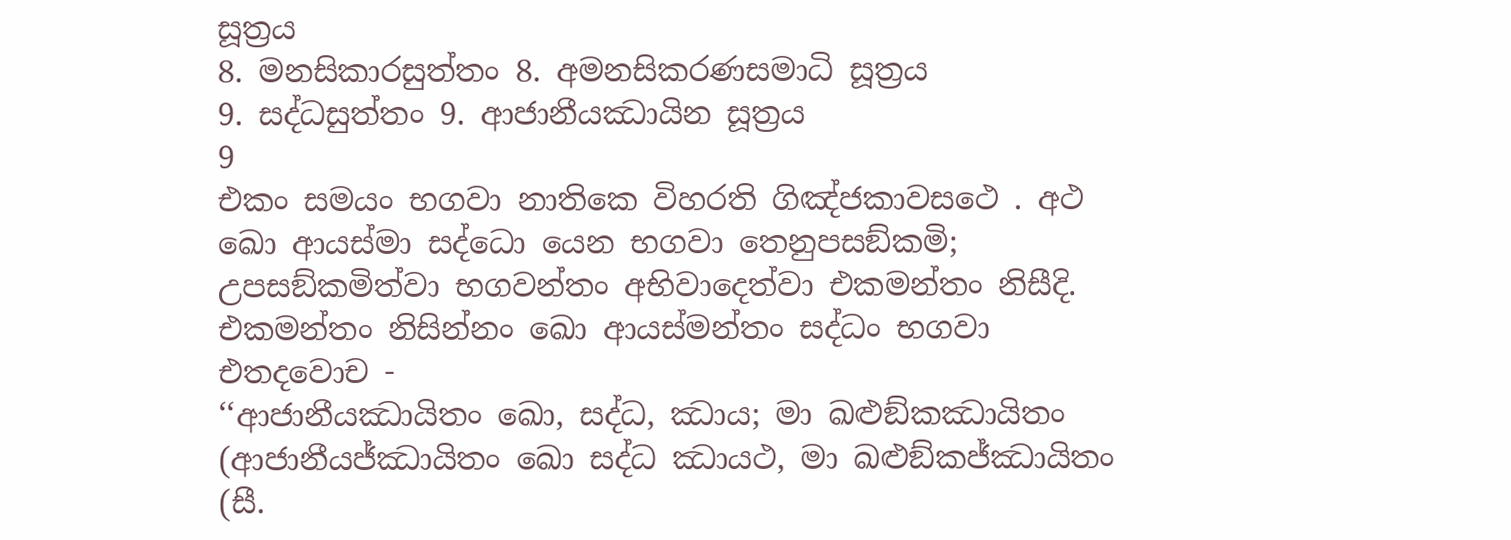සූත්‍රය
8. මනසිකාරසුත්තං 8. අමනසිකරණසමාධි සූත්‍රය
9. සද්ධසුත්තං 9. ආජානීයඣායින සූත්‍රය
9
එකං සමයං භගවා නාතිකෙ විහරති ගිඤ්ජකාවසථෙ . අථ ඛො ආයස්මා සද්ධො යෙන භගවා තෙනුපසඞ්කමි; උපසඞ්කමිත්වා භගවන්තං අභිවාදෙත්වා එකමන්තං නිසීදි. එකමන්තං නිසින්නං ඛො ආයස්මන්තං සද්ධං භගවා එතදවොච -
‘‘ආජානීයඣායිතං ඛො, සද්ධ, ඣාය; මා ඛළුඞ්කඣායිතං (ආජානීයජ්ඣායිතං ඛො සද්ධ ඣායථ, මා ඛළුඞ්කජ්ඣායිතං (සී.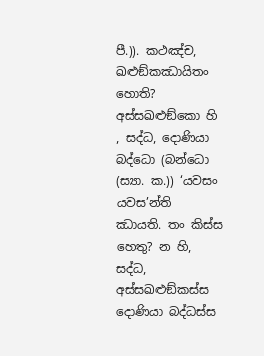පී.)). කථඤ්ච, ඛළුඞ්කඣායිතං හොති? අස්සඛළුඞ්කො හි , සද්ධ, දොණියා බද්ධො (බන්ධො (ස්‍යා. ක.)) ‘යවසං යවස’න්ති ඣායති. තං කිස්ස හෙතු? න හි, සද්ධ, අස්සඛළුඞ්කස්ස දොණියා බද්ධස්ස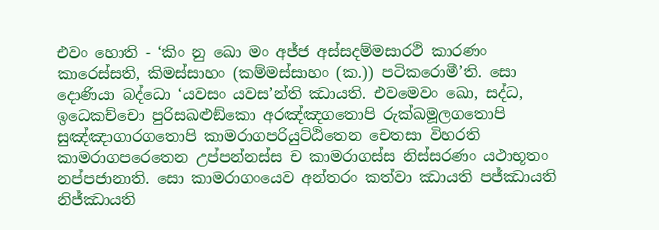එවං හොති - ‘කිං නු ඛො මං අජ්ජ අස්සදම්මසාරථි කාරණං කාරෙස්සති, කිමස්සාහං (කම්මස්සාහං (ක.)) පටිකරොමී’ති. සො දොණියා බද්ධො ‘යවසං යවස’න්ති ඣායති. එවමෙවං ඛො, සද්ධ, ඉධෙකච්චො පුරිසඛළුඞ්කො අරඤ්ඤගතොපි රුක්ඛමූලගතොපි සුඤ්ඤාගාරගතොපි කාමරාගපරියුට්ඨිතෙන චෙතසා විහරති කාමරාගපරෙතෙන උප්පන්නස්ස ච කාමරාගස්ස නිස්සරණං යථාභූතං නප්පජානාති. සො කාමරාගංයෙව අන්තරං කත්වා ඣායති පජ්ඣායති නිජ්ඣායති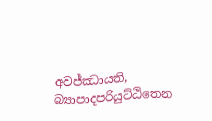අවජ්ඣායති, බ්‍යාපාදපරියුට්ඨිතෙන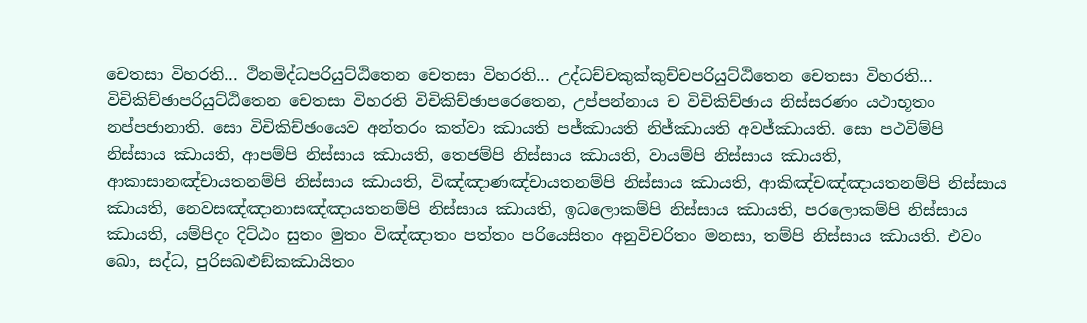චෙතසා විහරති... ථිනමිද්ධපරියුට්ඨිතෙන චෙතසා විහරති... උද්ධච්චකුක්කුච්චපරියුට්ඨිතෙන චෙතසා විහරති... විචිකිච්ඡාපරියුට්ඨිතෙන චෙතසා විහරති විචිකිච්ඡාපරෙතෙන, උප්පන්නාය ච විචිකිච්ඡාය නිස්සරණං යථාභූතං නප්පජානාති. සො විචිකිච්ඡංයෙව අන්තරං කත්වා ඣායති පජ්ඣායති නිජ්ඣායති අවජ්ඣායති. සො පථවිම්පි නිස්සාය ඣායති, ආපම්පි නිස්සාය ඣායති, තෙජම්පි නිස්සාය ඣායති, වායම්පි නිස්සාය ඣායති, ආකාසානඤ්චායතනම්පි නිස්සාය ඣායති, විඤ්ඤාණඤ්චායතනම්පි නිස්සාය ඣායති, ආකිඤ්චඤ්ඤායතනම්පි නිස්සාය ඣායති, නෙවසඤ්ඤානාසඤ්ඤායතනම්පි නිස්සාය ඣායති, ඉධලොකම්පි නිස්සාය ඣායති, පරලොකම්පි නිස්සාය ඣායති, යම්පිදං දිට්ඨං සුතං මුතං විඤ්ඤාතං පත්තං පරියෙසිතං අනුවිචරිතං මනසා, තම්පි නිස්සාය ඣායති. එවං ඛො, සද්ධ, පුරිසඛළුඞ්කඣායිතං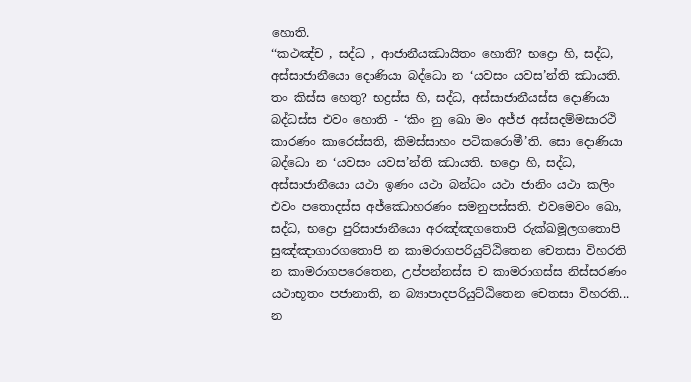හොති.
‘‘කථඤ්ච , සද්ධ , ආජානීයඣායිතං හොති? භද්‍රො හි, සද්ධ, අස්සාජානීයො දොණියා බද්ධො න ‘යවසං යවස’න්ති ඣායති. තං කිස්ස හෙතු? භද්‍රස්ස හි, සද්ධ, අස්සාජානීයස්ස දොණියා බද්ධස්ස එවං හොති - ‘කිං නු ඛො මං අජ්ජ අස්සදම්මසාරථි කාරණං කාරෙස්සති, කිමස්සාහං පටිකරොමී’ති. සො දොණියා බද්ධො න ‘යවසං යවස’න්ති ඣායති. භද්‍රො හි, සද්ධ, අස්සාජානීයො යථා ඉණං යථා බන්ධං යථා ජානිං යථා කලිං එවං පතොදස්ස අජ්ඣොහරණං සමනුපස්සති. එවමෙවං ඛො, සද්ධ, භද්‍රො පුරිසාජානීයො අරඤ්ඤගතොපි රුක්ඛමූලගතොපි සුඤ්ඤාගාරගතොපි න කාමරාගපරියුට්ඨිතෙන චෙතසා විහරති න කාමරාගපරෙතෙන, උප්පන්නස්ස ච කාමරාගස්ස නිස්සරණං යථාභූතං පජානාති, න බ්‍යාපාදපරියුට්ඨිතෙන චෙතසා විහරති... න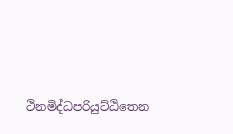ථිනමිද්ධපරියුට්ඨිතෙන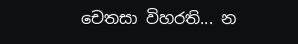චෙතසා විහරති... න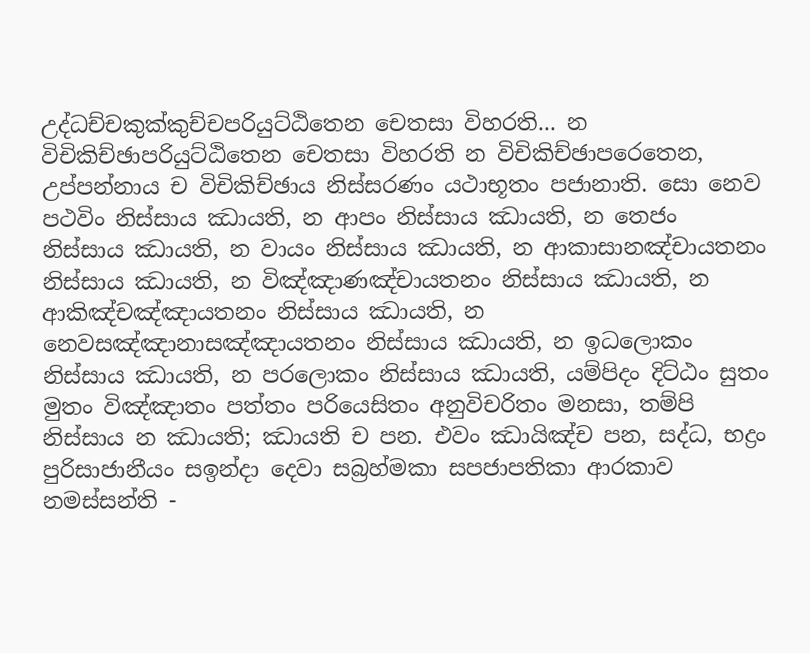උද්ධච්චකුක්කුච්චපරියුට්ඨිතෙන චෙතසා විහරති... න විචිකිච්ඡාපරියුට්ඨිතෙන චෙතසා විහරති න විචිකිච්ඡාපරෙතෙන, උප්පන්නාය ච විචිකිච්ඡාය නිස්සරණං යථාභූතං පජානාති. සො නෙව පථවිං නිස්සාය ඣායති, න ආපං නිස්සාය ඣායති, න තෙජං නිස්සාය ඣායති, න වායං නිස්සාය ඣායති, න ආකාසානඤ්චායතනං නිස්සාය ඣායති, න විඤ්ඤාණඤ්චායතනං නිස්සාය ඣායති, න ආකිඤ්චඤ්ඤායතනං නිස්සාය ඣායති, න නෙවසඤ්ඤානාසඤ්ඤායතනං නිස්සාය ඣායති, න ඉධලොකං නිස්සාය ඣායති, න පරලොකං නිස්සාය ඣායති, යම්පිදං දිට්ඨං සුතං මුතං විඤ්ඤාතං පත්තං පරියෙසිතං අනුවිචරිතං මනසා, තම්පි නිස්සාය න ඣායති; ඣායති ච පන. එවං ඣායිඤ්ච පන, සද්ධ, භද්‍රං පුරිසාජානීයං සඉන්දා දෙවා සබ්‍රහ්මකා සපජාපතිකා ආරකාව නමස්සන්ති -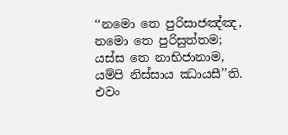‘‘නමො තෙ පුරිසාජඤ්ඤ, නමො තෙ පුරිසුත්තම;
යස්ස තෙ නාභිජානාම, යම්පි නිස්සාය ඣායසී’’ති.
එවං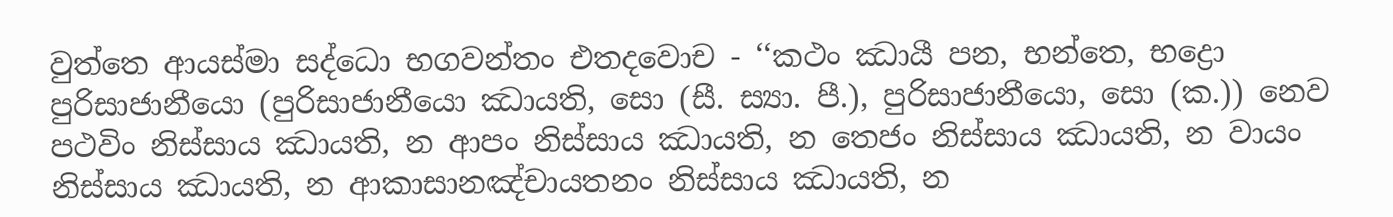වුත්තෙ ආයස්මා සද්ධො භගවන්තං එතදවොච - ‘‘කථං ඣායී පන, භන්තෙ, භද්‍රො පුරිසාජානීයො (පුරිසාජානීයො ඣායති, සො (සී. ස්‍යා. පී.), පුරිසාජානීයො, සො (ක.)) නෙව පථවිං නිස්සාය ඣායති, න ආපං නිස්සාය ඣායති, න තෙජං නිස්සාය ඣායති, න වායං නිස්සාය ඣායති, න ආකාසානඤ්චායතනං නිස්සාය ඣායති, න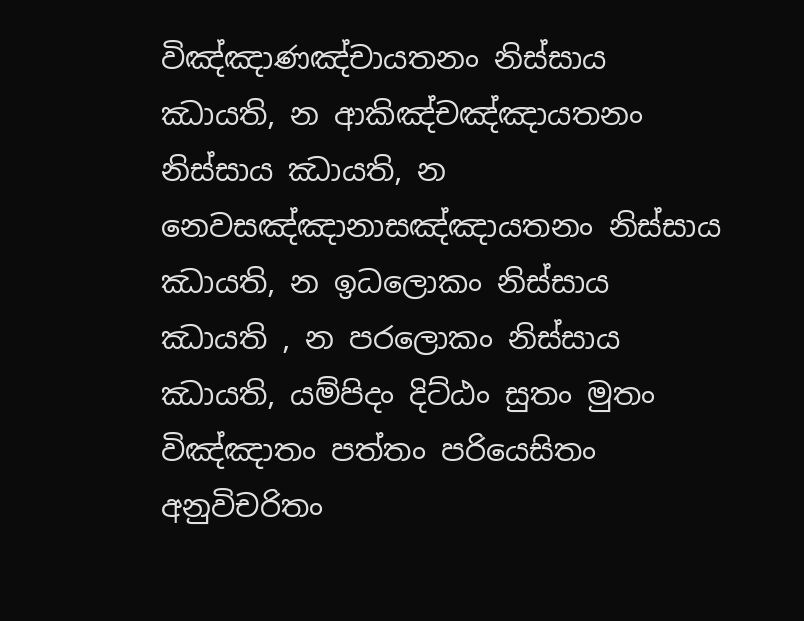විඤ්ඤාණඤ්චායතනං නිස්සාය ඣායති, න ආකිඤ්චඤ්ඤායතනං නිස්සාය ඣායති, න නෙවසඤ්ඤානාසඤ්ඤායතනං නිස්සාය ඣායති, න ඉධලොකං නිස්සාය ඣායති , න පරලොකං නිස්සාය ඣායති, යම්පිදං දිට්ඨං සුතං මුතං විඤ්ඤාතං පත්තං පරියෙසිතං අනුවිචරිතං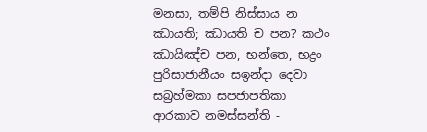මනසා, තම්පි නිස්සාය න ඣායති; ඣායති ච පන? කථං ඣායිඤ්ච පන, භන්තෙ, භද්‍රං පුරිසාජානීයං සඉන්දා දෙවා සබ්‍රහ්මකා සපජාපතිකා ආරකාව නමස්සන්ති -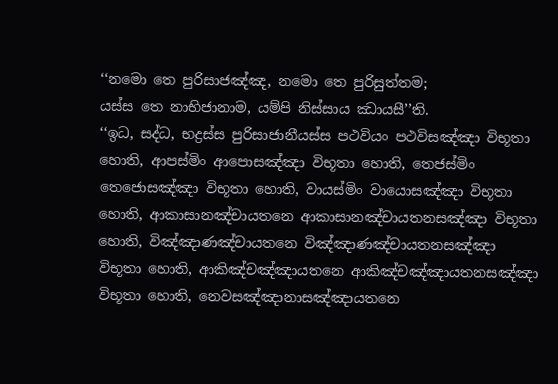‘‘නමො තෙ පුරිසාජඤ්ඤ, නමො තෙ පුරිසුත්තම;
යස්ස තෙ නාභිජානාම, යම්පි නිස්සාය ඣායසී’’ති.
‘‘ඉධ, සද්ධ, භද්‍රස්ස පුරිසාජානීයස්ස පථවියං පථවිසඤ්ඤා විභූතා හොති, ආපස්මිං ආපොසඤ්ඤා විභූතා හොති, තෙජස්මිං තෙජොසඤ්ඤා විභූතා හොති, වායස්මිං වායොසඤ්ඤා විභූතා හොති, ආකාසානඤ්චායතනෙ ආකාසානඤ්චායතනසඤ්ඤා විභූතා හොති, විඤ්ඤාණඤ්චායතනෙ විඤ්ඤාණඤ්චායතනසඤ්ඤා විභූතා හොති, ආකිඤ්චඤ්ඤායතනෙ ආකිඤ්චඤ්ඤායතනසඤ්ඤා විභූතා හොති, නෙවසඤ්ඤානාසඤ්ඤායතනෙ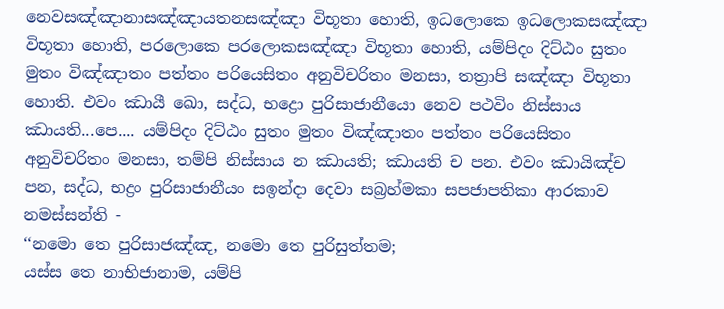නෙවසඤ්ඤානාසඤ්ඤායතනසඤ්ඤා විභූතා හොති, ඉධලොකෙ ඉධලොකසඤ්ඤා විභූතා හොති, පරලොකෙ පරලොකසඤ්ඤා විභූතා හොති, යම්පිදං දිට්ඨං සුතං මුතං විඤ්ඤාතං පත්තං පරියෙසිතං අනුවිචරිතං මනසා, තත්‍රාපි සඤ්ඤා විභූතා හොති. එවං ඣායී ඛො, සද්ධ, භද්‍රො පුරිසාජානීයො නෙව පථවිං නිස්සාය ඣායති...පෙ.... යම්පිදං දිට්ඨං සුතං මුතං විඤ්ඤාතං පත්තං පරියෙසිතං අනුවිචරිතං මනසා, තම්පි නිස්සාය න ඣායති; ඣායති ච පන. එවං ඣායිඤ්ච පන, සද්ධ, භද්‍රං පුරිසාජානීයං සඉන්දා දෙවා සබ්‍රහ්මකා සපජාපතිකා ආරකාව නමස්සන්ති -
‘‘නමො තෙ පුරිසාජඤ්ඤ, නමො තෙ පුරිසුත්තම;
යස්ස තෙ නාභිජානාම, යම්පි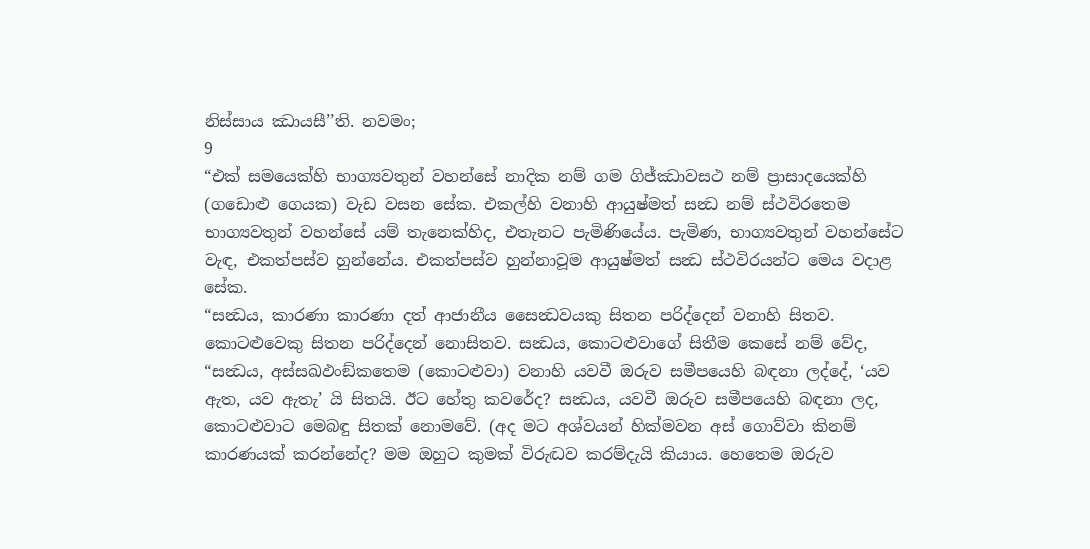නිස්සාය ඣායසී’’ති. නවමං;
9
“එක් සමයෙක්හි භාග්‍යවතුන් වහන්සේ නාදික නම් ගම ගිජ්ඣාවසථ නම් ප්‍රාසාදයෙක්හි (ගඩොළු ගෙයක) වැඩ වසන සේක. එකල්හි වනාහි ආයුෂ්මත් සන්‍ධ නම් ස්ථවිරතෙම භාග්‍යවතුන් වහන්සේ යම් තැනෙක්හිද, එතැනට පැමිණියේය. පැමිණ, භාග්‍යවතුන් වහන්සේට වැඳ, එකත්පස්ව හුන්නේය. එකත්පස්ව හුන්නාවූම ආයුෂ්මත් සන්‍ධ ස්ථවිරයන්ට මෙය වදාළ සේක.
“සන්‍ධය, කාරණා කාරණා දත් ආජානීය සෛන්‍ධවයකු සිතන පරිද්දෙන් වනාහි සිතව. කොටළුවෙකු සිතන පරිද්දෙන් නොසිතව. සන්‍ධය, කොටළුවාගේ සිතීම කෙසේ නම් වේද,
“සන්‍ධය, අස්සඛඵංඞ්කතෙම (කොටළුවා) වනාහි යවවී ඔරුව සමීපයෙහි බඳනා ලද්දේ, ‘යව ඇත, යව ඇතැ’ යි සිතයි. ඊට හේතු කවරේද? සන්‍ධය, යවවී ඔරුව සමීපයෙහි බඳනා ලද, කොටළුවාට මෙබඳු සිතක් නොමවේ. (අද මට අශ්වයන් හික්මවන අස් ගොව්වා කිනම් කාරණයක් කරන්නේද? මම ඔහුට කුමක් විරුද්‍ධව කරම්දැයි කියාය. හෙතෙම ඔරුව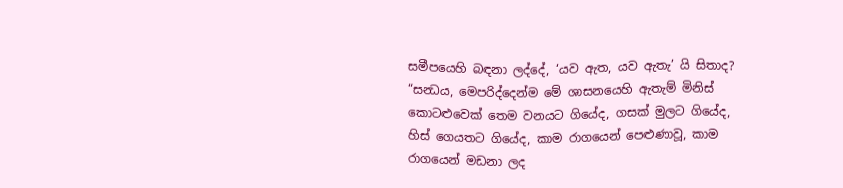සමීපයෙහි බඳනා ලද්දේ, ‘යව ඇත, යව ඇතැ’ යි සිතාද?
“සන්‍ධය, මෙපරිද්දෙන්ම මේ ශාසනයෙහි ඇතැම් මිනිස් කොටළුවෙක් තෙම වනයට ගියේද, ගසක් මුලට ගියේද, හිස් ගෙයතට ගියේද, කාම රාගයෙන් පෙළුණාවූ, කාම රාගයෙන් මඩනා ලද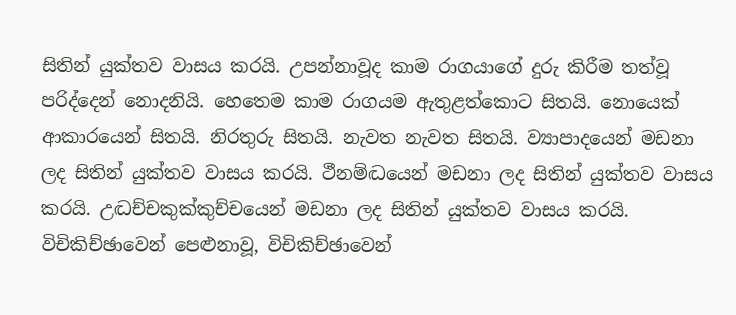සිතින් යුක්තව වාසය කරයි. උපන්නාවූද කාම රාගයාගේ දුරු කිරීම තත්වූ පරිද්දෙන් නොදනියි. හෙතෙම කාම රාගයම ඇතුළත්කොට සිතයි. නොයෙක් ආකාරයෙන් සිතයි. නිරතුරු සිතයි. නැවත නැවත සිතයි. ව්‍යාපාදයෙන් මඩනා ලද සිතින් යුක්තව වාසය කරයි. ථීනම්ද්‍ධයෙන් මඩනා ලද සිතින් යුක්තව වාසය කරයි. උද්‍ධච්චකුක්කුච්චයෙන් මඩනා ලද සිතින් යුක්තව වාසය කරයි. විචිකිච්ඡාවෙන් පෙළුනාවූ, විචිකිච්ඡාවෙන්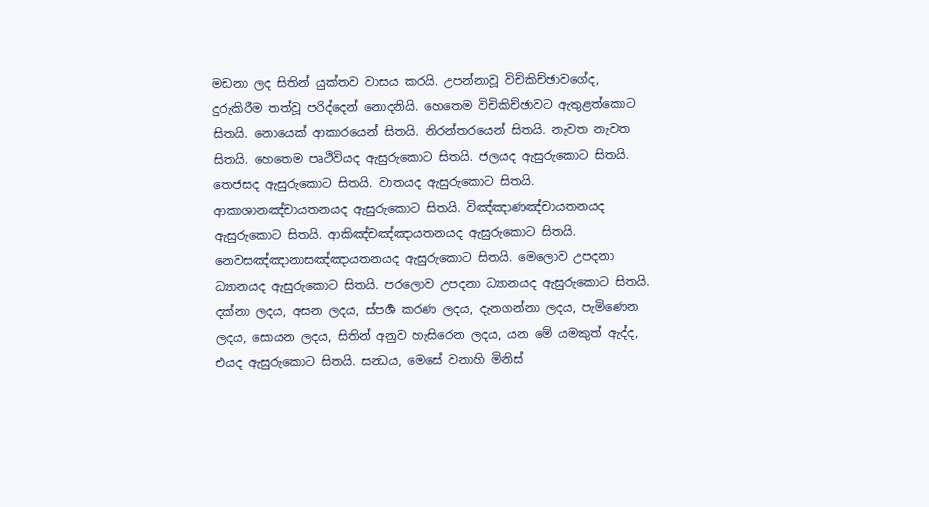මඩනා ලද සිතින් යුක්තව වාසය කරයි. උපන්නාවූ විචිකිච්ඡාවගේද, දුරුකිරීම තත්වූ පරිද්දෙන් නොදනියි. හෙතෙම විචිකිච්ඡාවට ඇතුළත්කොට සිතයි. නොයෙක් ආකාරයෙන් සිතයි. නිරන්තරයෙන් සිතයි. නැවත නැවත සිතයි. හෙතෙම පෘථිවියද ඇසුරුකොට සිතයි. ජලයද ඇසුරුකොට සිතයි. තෙජසද ඇසුරුකොට සිතයි. වාතයද ඇසුරුකොට සිතයි. ආකාශානඤ්චායතනයද ඇසුරුකොට සිතයි. විඤ්ඤාණඤ්චායතනයද ඇසුරුකොට සිතයි. ආකිඤ්චඤ්ඤායතනයද ඇසුරුකොට සිතයි. නෙවසඤ්ඤානාසඤ්ඤායතනයද ඇසුරුකොට සිතයි. මෙලොව උපදනා ධ්‍යානයද ඇසුරුකොට සිතයි. පරලොව උපදනා ධ්‍යානයද ඇසුරුකොට සිතයි. දක්නා ලදය, අසන ලදය, ස්පර්‍ශ කරණ ලදය, දැනගන්නා ලදය, පැමිණෙන ලදය, සොයන ලදය, සිතින් අනුව හැසිරෙන ලදය, යන මේ යමකුත් ඇද්ද, එයද ඇසුරුකොට සිතයි. සන්‍ධය, මෙසේ වනාහි මිනිස්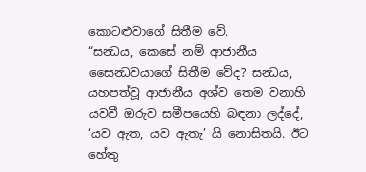කොටළුවාගේ සිතීම වේ.
“සන්‍ධය, කෙසේ නම් ආජානීය සෛන්‍ධවයාගේ සිතීම වේද? සන්‍ධය, යහපත්වූ ආජානීය අශ්ව තෙම වනාහි යවවී ඔරුව සමීපයෙහි බඳනා ලද්දේ, ‘යව ඇත, යව ඇතැ’ යි නොසිතයි. ඊට හේතු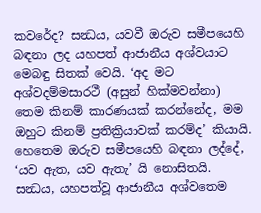කවරේද? සන්‍ධය, යවවී ඔරුව සමීපයෙහි බඳනා ලද යහපත් ආජානීය අශ්වයාට මෙබඳු සිතක් වෙයි. ‘අද මට අශ්වදම්මසාරථී (අසුන් හික්මවන්නා) තෙම කිනම් කාරණයක් කරන්නේද, මම ඔහුට කිනම් ප්‍රතික්‍රියාවක් කරම්ද’ කියායි. හෙතෙම ඔරුව සමීපයෙහි බඳනා ලද්දේ, ‘යව ඇත, යව ඇතැ’ යි නොසිතයි. සන්‍ධය, යහපත්වූ ආජානීය අශ්වතෙම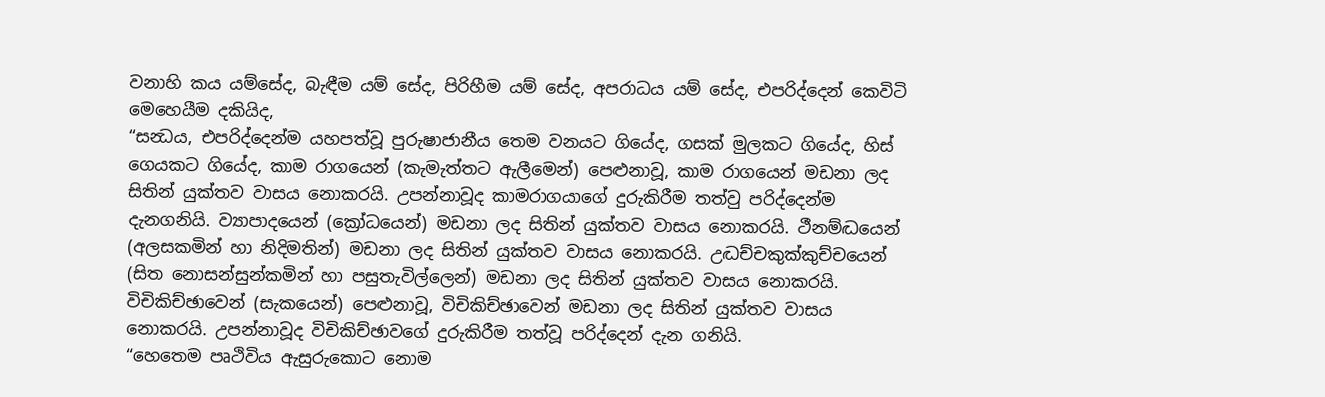වනාහි කය යම්සේද, බැඳීම යම් සේද, පිරිහීම යම් සේද, අපරාධය යම් සේද, එපරිද්දෙන් කෙවිටි මෙහෙයීම දකියිද,
“සන්‍ධය, එපරිද්දෙන්ම යහපත්වූ පුරුෂාජානීය තෙම වනයට ගියේද, ගසක් මුලකට ගියේද, හිස් ගෙයකට ගියේද, කාම රාගයෙන් (කැමැත්තට ඇලීමෙන්) පෙළුනාවූ, කාම රාගයෙන් මඩනා ලද සිතින් යුක්තව වාසය නොකරයි. උපන්නාවූද කාමරාගයාගේ දුරුකිරීම තත්වු පරිද්දෙන්ම දැනගනියි. ව්‍යාපාදයෙන් (ක්‍රෝධයෙන්) මඩනා ලද සිතින් යුක්තව වාසය නොකරයි. ථීනම්ද්‍ධයෙන් (අලසකමින් හා නිදිමතින්) මඩනා ලද සිතින් යුක්තව වාසය නොකරයි. උද්‍ධච්චකුක්කුච්චයෙන් (සිත නොසන්සුන්කමින් හා පසුතැවිල්ලෙන්) මඩනා ලද සිතින් යුක්තව වාසය නොකරයි. විචිකිච්ඡාවෙන් (සැකයෙන්) පෙළුනාවූ, විචිකිච්ඡාවෙන් මඩනා ලද සිතින් යුක්තව වාසය නොකරයි. උපන්නාවූද විචිකිච්ඡාවගේ දුරුකිරීම තත්වූ පරිද්දෙන් දැන ගනියි.
“හෙතෙම පෘථිවිය ඇසුරුකොට නොම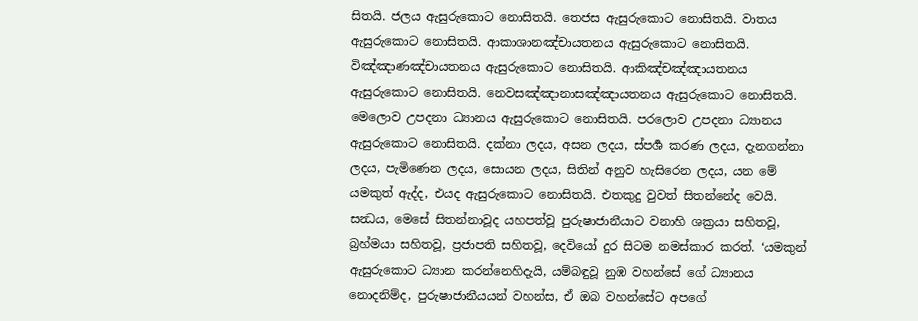සිතයි. ජලය ඇසුරුකොට නොසිතයි. තෙජස ඇසුරුකොට නොසිතයි. වාතය ඇසුරුකොට නොසිතයි. ආකාශානඤ්චායතනය ඇසුරුකොට නොසිතයි. විඤ්ඤාණඤ්චායතනය ඇසුරුකොට නොසිතයි. ආකිඤ්චඤ්ඤායතනය ඇසුරුකොට නොසිතයි. නෙවසඤ්ඤානාසඤ්ඤායතනය ඇසුරුකොට නොසිතයි. මෙලොව උපදනා ධ්‍යානය ඇසුරුකොට නොසිතයි. පරලොව උපදනා ධ්‍යානය ඇසුරුකොට නොසිතයි. දක්නා ලදය, අසන ලදය, ස්පර්‍ශ කරණ ලදය, දැනගන්නා ලදය, පැමිණෙන ලදය, සොයන ලදය, සිතින් අනුව හැසිරෙන ලදය, යන මේ යමකුත් ඇද්ද, එයද ඇසුරුකොට නොසිතයි. එතකුදු වුවත් සිතන්නේද වෙයි. සන්‍ධය, මෙසේ සිතන්නාවූද යහපත්වූ පුරුෂාජානීයාට වනාහි ශක්‍රයා සහිතවූ, බ්‍රහ්මයා සහිතවූ, ප්‍රජාපති සහිතවූ, දෙවියෝ දුර සිටම නමස්කාර කරත්. ‘යමකුන් ඇසුරුකොට ධ්‍යාන කරන්නෙහිදැයි, යම්බඳුවූ නුඹ වහන්සේ ගේ ධ්‍යානය නොදනිම්ද, පුරුෂාජානීයයන් වහන්ස, ඒ ඔබ වහන්සේට අපගේ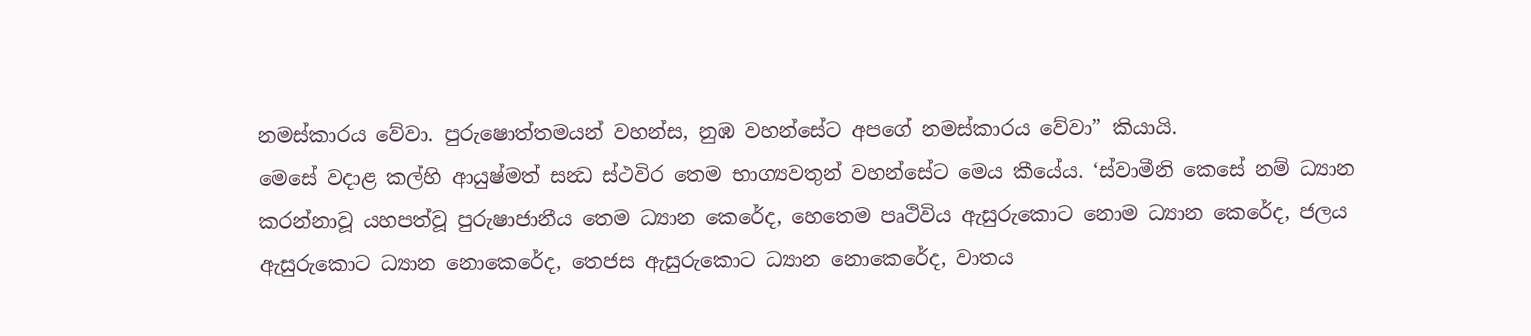නමස්කාරය වේවා. පුරුෂොත්තමයන් වහන්ස, නුඹ වහන්සේට අපගේ නමස්කාරය වේවා” කියායි.
මෙසේ වදාළ කල්හි ආයුෂ්මත් සන්‍ධ ස්ථවිර තෙම භාග්‍යවතුන් වහන්සේට මෙය කීයේය. ‘ස්වාමීනි කෙසේ නම් ධ්‍යාන කරන්නාවූ යහපත්වූ පුරුෂාජානීය තෙම ධ්‍යාන කෙරේද, හෙතෙම පෘථිවිය ඇසුරුකොට නොම ධ්‍යාන කෙරේද, ජලය ඇසුරුකොට ධ්‍යාන නොකෙරේද, තෙජස ඇසුරුකොට ධ්‍යාන නොකෙරේද, වාතය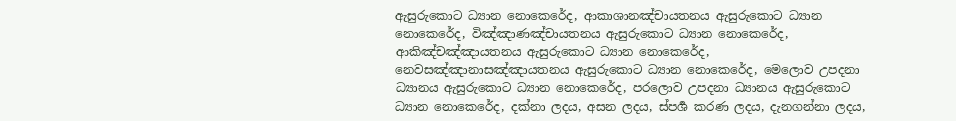ඇසුරුකොට ධ්‍යාන නොකෙරේද, ආකාශානඤ්චායතනය ඇසුරුකොට ධ්‍යාන නොකෙරේද, විඤ්ඤාණඤ්චායතනය ඇසුරුකොට ධ්‍යාන නොකෙරේද, ආකිඤ්චඤ්ඤායතනය ඇසුරුකොට ධ්‍යාන නොකෙරේද, නෙවසඤ්ඤානාසඤ්ඤායතනය ඇසුරුකොට ධ්‍යාන නොකෙරේද, මෙලොව උපදනා ධ්‍යානය ඇසුරුකොට ධ්‍යාන නොකෙරේද, පරලොව උපදනා ධ්‍යානය ඇසුරුකොට ධ්‍යාන නොකෙරේද, දක්නා ලදය, අසන ලදය, ස්පර්‍ශ කරණ ලදය, දැනගන්නා ලදය,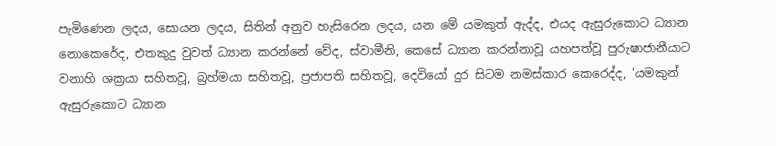පැමිණෙන ලදය, සොයන ලදය, සිතින් අනුව හැසිරෙන ලදය, යන මේ යමකුත් ඇද්ද, එයද ඇසුරුකොට ධ්‍යාන නොකෙරේද, එතකුදු වුවත් ධ්‍යාන කරන්නේ වේද, ස්වාමීනි, කෙසේ ධ්‍යාන කරන්නාවූ යහපත්වූ පුරුෂාජානීයාට වනාහි ශක්‍රයා සහිතවූ, බ්‍රහ්මයා සහිතවූ, ප්‍රජාපති සහිතවූ, දෙවියෝ දුර සිටම නමස්කාර කෙරෙද්ද, ‘යමකුන් ඇසුරුකොට ධ්‍යාන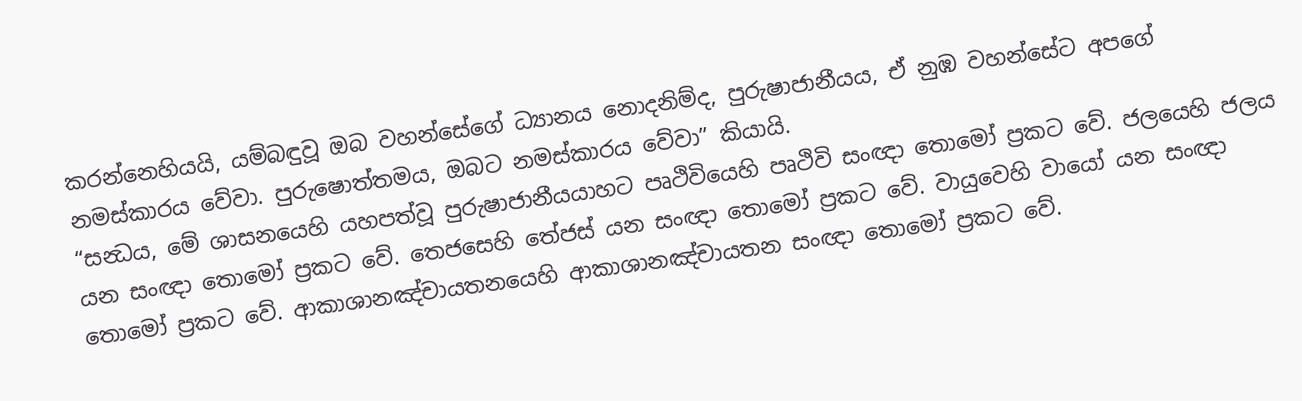කරන්නෙහියයි, යම්බඳුවූ ඔබ වහන්සේගේ ධ්‍යානය නොදනිම්ද, පුරුෂාජානීයය, ඒ නුඹ වහන්සේට අපගේ නමස්කාරය වේවා. පුරුෂොත්තමය, ඔබට නමස්කාරය වේවා” කියායි.
“සන්‍ධය, මේ ශාසනයෙහි යහපත්වූ පුරුෂාජානීයයාහට පෘථිවියෙහි පෘථිවි සංඥා තොමෝ ප්‍රකට වේ. ජලයෙහි ජලය යන සංඥා තොමෝ ප්‍රකට වේ. තෙජසෙහි තේජස් යන සංඥා තොමෝ ප්‍රකට වේ. වායුවෙහි වායෝ යන සංඥා තොමෝ ප්‍රකට වේ. ආකාශානඤ්චායතනයෙහි ආකාශානඤ්චායතන සංඥා තොමෝ ප්‍රකට වේ.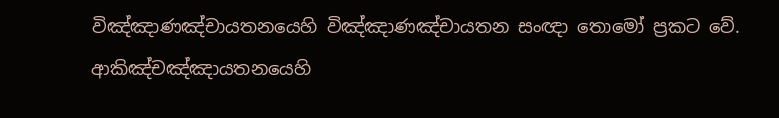විඤ්ඤාණඤ්චායතනයෙහි විඤ්ඤාණඤ්චායතන සංඥා තොමෝ ප්‍රකට වේ. ආකිඤ්චඤ්ඤායතනයෙහි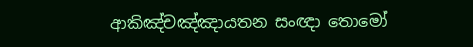ආකිඤ්චඤ්ඤායතන සංඥා තොමෝ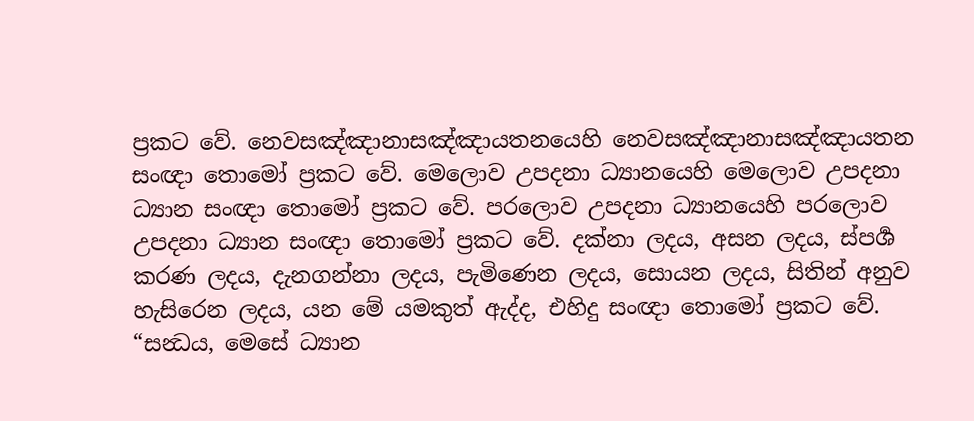ප්‍රකට වේ. නෙවසඤ්ඤානාසඤ්ඤායතනයෙහි නෙවසඤ්ඤානාසඤ්ඤායතන සංඥා තොමෝ ප්‍රකට වේ. මෙලොව උපදනා ධ්‍යානයෙහි මෙලොව උපදනා ධ්‍යාන සංඥා තොමෝ ප්‍රකට වේ. පරලොව උපදනා ධ්‍යානයෙහි පරලොව උපදනා ධ්‍යාන සංඥා තොමෝ ප්‍රකට වේ. දක්නා ලදය, අසන ලදය, ස්පර්‍ශ කරණ ලදය, දැනගන්නා ලදය, පැමිණෙන ලදය, සොයන ලදය, සිතින් අනුව හැසිරෙන ලදය, යන මේ යමකුත් ඇද්ද, එහිදු සංඥා තොමෝ ප්‍රකට වේ.
“සන්‍ධය, මෙසේ ධ්‍යාන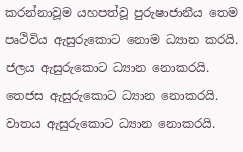කරන්නාවූම යහපත්වූ පුරුෂාජානීය තෙම පෘථිවිය ඇසුරුකොට නොම ධ්‍යාන කරයි. ජලය ඇසුරුකොට ධ්‍යාන නොකරයි. තෙජස ඇසුරුකොට ධ්‍යාන නොකරයි. වාතය ඇසුරුකොට ධ්‍යාන නොකරයි.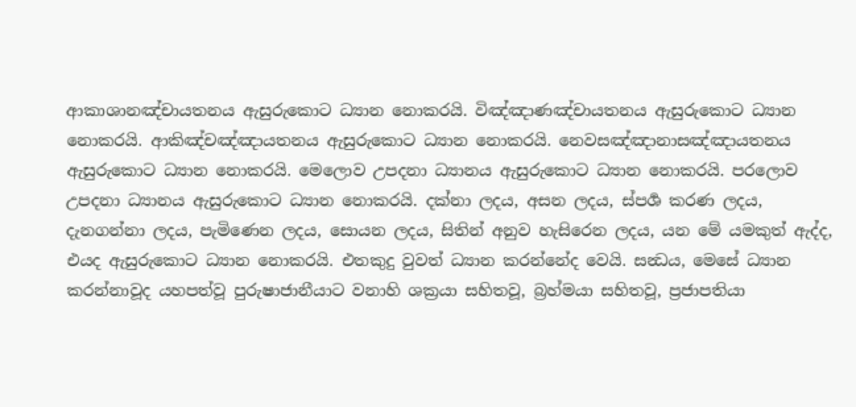ආකාශානඤ්චායතනය ඇසුරුකොට ධ්‍යාන නොකරයි. විඤ්ඤාණඤ්චායතනය ඇසුරුකොට ධ්‍යාන නොකරයි. ආකිඤ්චඤ්ඤායතනය ඇසුරුකොට ධ්‍යාන නොකරයි. නෙවසඤ්ඤානාසඤ්ඤායතනය ඇසුරුකොට ධ්‍යාන නොකරයි. මෙලොව උපදනා ධ්‍යානය ඇසුරුකොට ධ්‍යාන නොකරයි. පරලොව උපදනා ධ්‍යානය ඇසුරුකොට ධ්‍යාන නොකරයි. දක්නා ලදය, අසන ලදය, ස්පර්‍ශ කරණ ලදය, දැනගන්නා ලදය, පැමිණෙන ලදය, සොයන ලදය, සිතින් අනුව හැසිරෙන ලදය, යන මේ යමකුත් ඇද්ද, එයද ඇසුරුකොට ධ්‍යාන නොකරයි. එතකුදු වුවත් ධ්‍යාන කරන්නේද වෙයි. සන්‍ධය, මෙසේ ධ්‍යාන කරන්නාවූද යහපත්වූ පුරුෂාජානීයාට වනාහි ශක්‍රයා සහිතවූ, බ්‍රහ්මයා සහිතවූ, ප්‍රජාපතියා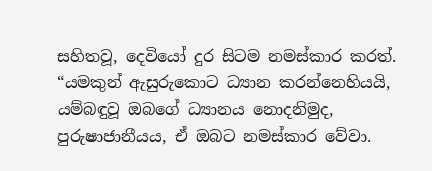සහිතවූ, දෙවියෝ දුර සිටම නමස්කාර කරත්.
“යමකුන් ඇසුරුකොට ධ්‍යාන කරන්නෙහියයි, යම්බඳුවූ ඔබගේ ධ්‍යානය නොදනිමුද, පුරුෂාජානීයය, ඒ ඔබට නමස්කාර වේවා.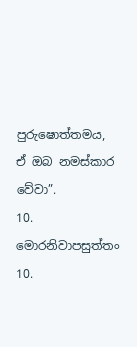පුරුෂොත්තමය, ඒ ඔබ නමස්කාර වේවා”.
10. මොරනිවාපසුත්තං 10.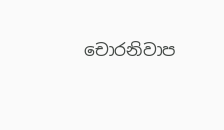චොරනිවාප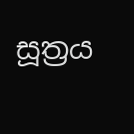සූත්‍රය